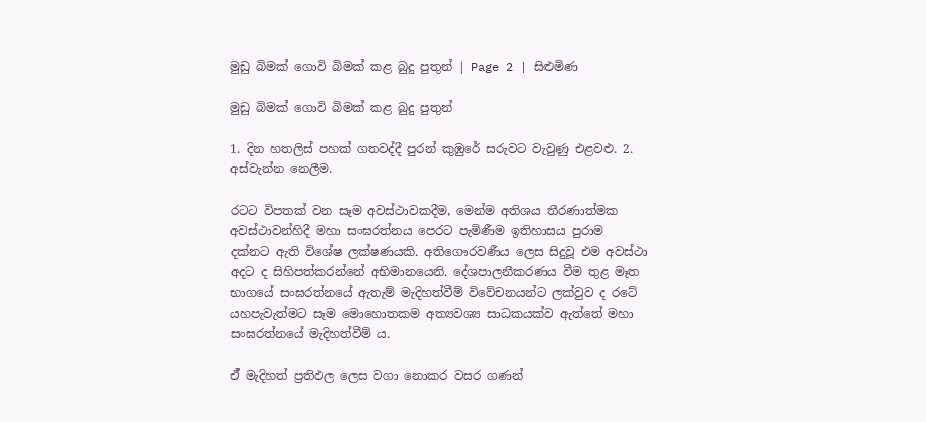මුඩු බිමක් ගොවි බිමක් කළ බුදු පුතුන් | Page 2 | සිළුමිණ

මුඩු බිමක් ගොවි බිමක් කළ බුදු පුතුන්

1. දින හතලිස් පහක් ගතවද්දී පුරන් කුඹුරේ සරුවට වැවුණු එළවළු. 2. අස්වැන්න නෙලීම.

රටට විපතක් වන සෑම අවස්ථාවකදීම, මෙන්ම අතිශය තීරණාත්මක අවස්ථාවන්හිදී මහා සංඝරත්නය පෙරට පැමිණීම ඉතිහාසය පුරාම දක්නට ඇති විශේෂ ලක්ෂණයකි. අතිගෞරවණීය ලෙස සිදුවූ එම අවස්ථා අදට ද සිහිපත්කරන්නේ අභිමානයෙනි. දේශපාලනීකරණය වීම තුළ මෑත භාගයේ සංඝරත්නයේ ඇතැම් මැදිහත්වීම් විවේචනයන්ට ලක්වුව ද රටේ යහපැවැත්මට සෑම මොහොතකම අත්‍යවශ්‍ය සාධකයක්ව ඇත්තේ මහා සංඝරත්නයේ මැදිහත්වීම් ය.

ඒ් මැදිහත් ප්‍රතිඵල ලෙස වගා නොකර වසර ගණන්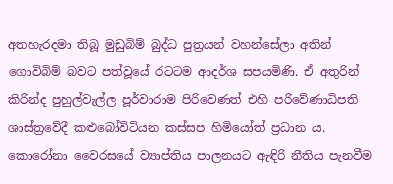අතහැරදමා තිබූ මුඩුබිම් බුද්ධ පුත්‍රයන් වහන්සේලා අතින් ගොවිබිම් බවට පත්වූයේ රටටම ආදර්ශ සපයමිණි. ඒ අතුරින් කිරින්ද පුහුල්වැල්ල පූර්වාරාම පිරිවෙණත් එහි පරිවේණාධිපති ශාස්ත්‍රවේදී කළුබෝවිටියන කස්සප හිමියෝත් ප්‍රධාන ය. කොරෝනා වෛරසයේ ව්‍යාප්තිය පාලනයට ඇඳිරි නීතිය පැනවීම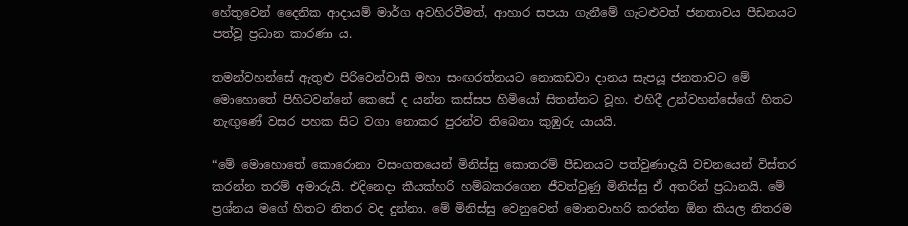හේතුවෙන් දෛනික ආදායම් මාර්ග අවහිරවීමත්, ආහාර සපයා ගැනීමේ ගැටළුවත් ජනතාවය පීඩනයට පත්වූ ප්‍රධාන කාරණා ය.

තමන්වහන්සේ ඇතුළු පිරිවෙන්වාසී මහා සංඟරත්නයට නොකඩවා දානය සැපයූ ජනතාවට මේ මොහොතේ පිහිටවන්නේ කෙසේ ද යන්න කස්සප හිමියෝ සිතන්නට වූහ. එහිදී උන්වහන්සේගේ හිතට නැඟුණේ වසර පහක සිට වගා නොකර පුරන්ව තිබෙනා කුඹුරු යායයි.

“මේ මොහොතේ කොරොනා වසංගතයෙන් මිනිස්සු කොතරම් පීඩනයට පත්වුණාදැයි වචනයෙන් විස්තර කරන්න තරම් අමාරුයි. එදිනෙදා කීයක්හරි හම්බකරගෙන ජීවත්වුණු මිනිස්සු ඒ අතරින් ප්‍රධානයි. මේ ප්‍රශ්නය මගේ හිතට නිතර වද දුන්නා. මේ මිනිස්සු වෙනුවෙන් මොනවාහරි කරන්න ඕන කියල නිතරම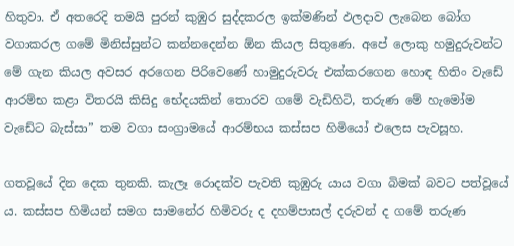හිතුවා. ඒ අතරෙදි තමයි පුරන් කුඹුර සුද්දකරල ඉක්මණින් ඵලදාව ලැබෙන බෝග වගාකරල ගමේ මිනිස්සුන්ට කන්නදෙන්න ඕන කියල සිතුණෙ. අපේ ලොකු හමුදුරුවන්ට මේ ගැන කියල අවසර අරගෙන පිරිවෙණේ හාමුදුරුවරු එක්කරගෙන හොඳ හිතිං වැඩේ ආරම්භ කළා විතරයි කිසිදු භේදයකින් තොරව ගමේ වැඩිහිටි, තරුණ මේ හැමෝම වැඩේට බැස්සා” තම වගා සංග්‍රාමයේ ආරම්භය කස්සප හිමියෝ එලෙස පැවසූහ.

ගතවූයේ දින දෙක තුනකි. කැලෑ රොදක්ව පැවති කුඹුරු යාය වගා බිමක් බවට පත්වූයේ ය. කස්සප හිමියන් සමග සාමනේර හිමිවරු ද දහම්පාසල් දරුවන් ද ගමේ තරුණ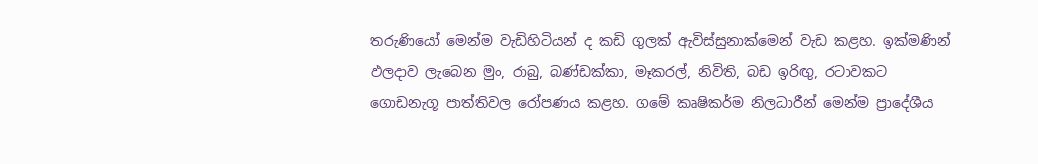තරුණියෝ මෙන්ම වැඩිහිටියන් ද කඩි ගුලක් ඇවිස්සුනාක්මෙන් වැඩ කළහ. ඉක්මණින් ඵලදාව ලැබෙන මුං, රාබු, බණ්ඩක්කා, මෑකරල්, නිවිති, බඩ ඉරිඟු, රටාවකට ගොඩනැගූ පාත්තිවල රෝපණය කළහ. ගමේ කෘෂිකර්ම නිලධාරීන් මෙන්ම ප්‍රාදේශීය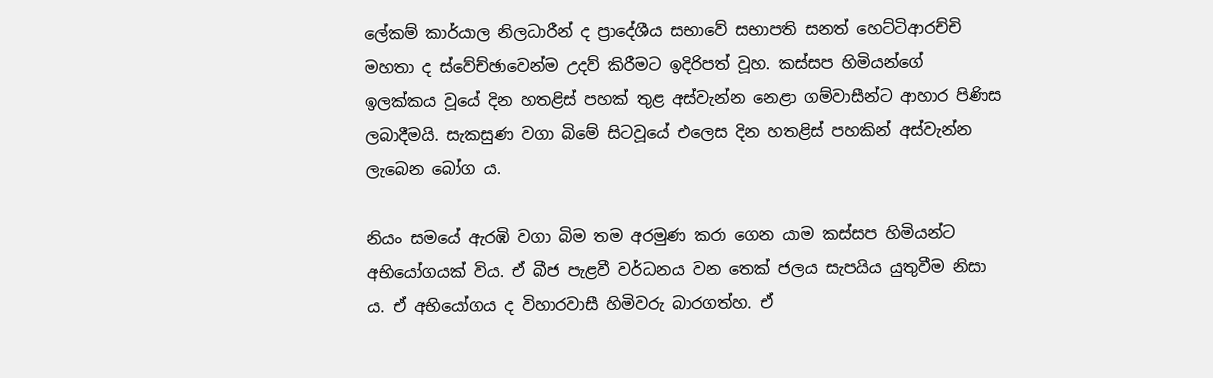ලේකම් කාර්යාල නිලධාරීන් ද ප්‍රාදේශීය සභාවේ සභාපති සනත් හෙට්ටිආරච්චි මහතා ද ස්වේච්ඡාවෙන්ම උදව් කිරීමට ඉදිරිපත් වූහ. කස්සප හිමියන්ගේ ඉලක්කය වූයේ දින හතළිස් පහක් තුළ අස්වැන්න නෙළා ගම්වාසීන්ට ආහාර පිණිස ලබාදීමයි. සැකසුණ වගා බිමේ සිටවූයේ එලෙස දින හතළිස් පහකින් අස්වැන්න ලැබෙන බෝග ය.

නියං සමයේ ඇරඹි වගා බිම තම අරමුණ කරා ගෙන යාම කස්සප හිමියන්ට අභියෝගයක් විය. ඒ බීජ පැළවී වර්ධනය වන තෙක් ජලය සැපයිය යුතුවීම නිසා ය. ඒ අභියෝගය ද විහාරවාසී හිමිවරු බාරගත්හ. ඒ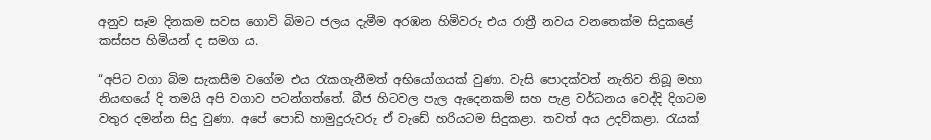අනුව සෑම දිනකම සවස ගොවි බිමට ජලය දැමීම අරඹන හිමිවරු එය රාත්‍රී නවය වනතෙක්ම සිදුකළේ කස්සප හිමියන් ද සමග ය.

“අපිට වගා බිම සැකසීම වගේම එය රැකගැනීමත් අභියෝගයක් වුණා. වැසි පොදක්වත් නැතිව තිබූ මහා නියඟයේ දි තමයි අපි වගාව පටන්ගත්තේ. බීජ හිටවල පැල ඇදෙනකම් සහ පැළ වර්ධනය වෙද්දි දිගටම වතුර දමන්න සිදු වුණා. අපේ පොඩි හාමුදුරුවරු ඒ වැඩේ හරියටම සිදුකළා. තවත් අය උදව්කළා. රැයක්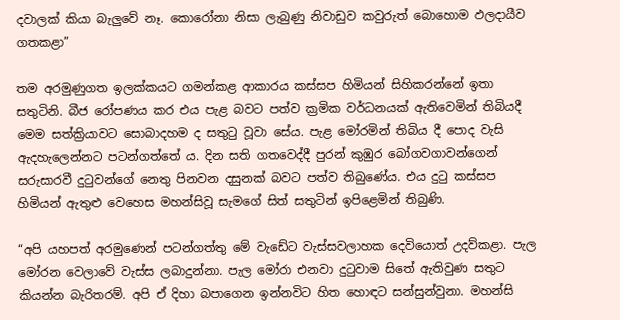දවාලක් කියා බැලුවේ නෑ. කොරෝනා නිසා ලැබුණු නිවාඩුව කවුරුත් බොහොම ඵලදායීව ගතකළා”

තම අරමුණුගත ඉලක්කයට ගමන්කළ ආකාරය කස්සප හිමියන් සිහිකරන්නේ ඉතා සතුටිනි. බීජ රෝපණය කර එය පැළ බවට පත්ව ක්‍රමික වර්ධනයක් ඇතිවෙමින් තිබියදී මෙම සත්ක්‍රියාවට සොබාදහම ද සතුටු වූවා සේය. පැළ මෝරමින් තිබිය දී පොද වැසි ඇදහැලෙන්නට පටන්ගත්තේ ය. දින සති ගතවෙද්දී පුරන් කුඹුර බෝගවගාවන්ගෙන් සරුසාරවී දුටුවන්ගේ නෙතු පිනවන දසුනක් බවට පත්ව තිබුණේය. එය දුටු කස්සප හිමියන් ඇතුළු වෙහෙස මහන්සිවූ සැමගේ සිත් සතුටින් ඉපිළෙමින් තිබුණි.

“අපි යහපත් අරමුණෙන් පටන්ගත්තු මේ වැඩේට වැස්සවලාහක දෙවියොත් උදව්කළා. පැල මෝරන වෙලාවේ වැස්ස ලබාදුන්නා. පැල මෝරා එනවා දුටුවාම සිතේ ඇතිවුණ සතුට කියන්න බැරිතරම්. අපි ඒ දිහා බපාගෙන ඉන්නවිට හිත හොඳට සන්සුන්වුනා. මහන්සි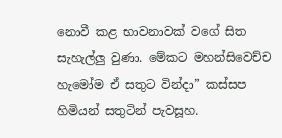නොවී කළ භාවනාවක් වගේ සිත සැහැල්ලු වුණා. මේකට මහන්සිවෙච්ච හැමෝම ඒ සතුට වින්දා” කස්සප හිමියන් සතුටින් පැවසූහ.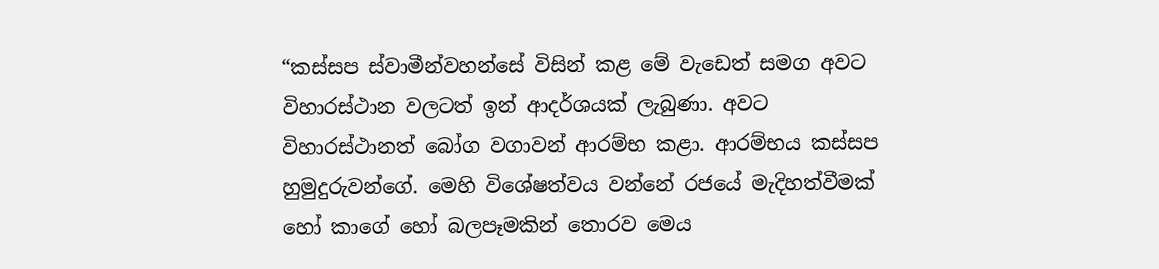“කස්සප ස්වාමීන්වහන්සේ විසින් කළ මේ වැඩෙත් සමග අවට විහාරස්ථාන වලටත් ඉන් ආදර්ශයක් ලැබුණා. අවට විහාරස්ථානත් බෝග වගාවන් ආරම්භ කළා. ආරම්භය කස්සප හුමුදුරුවන්ගේ. මෙහි විශේෂත්වය වන්නේ රජයේ මැදිහත්වීමක් හෝ කාගේ හෝ බලපෑමකින් තොරව මෙය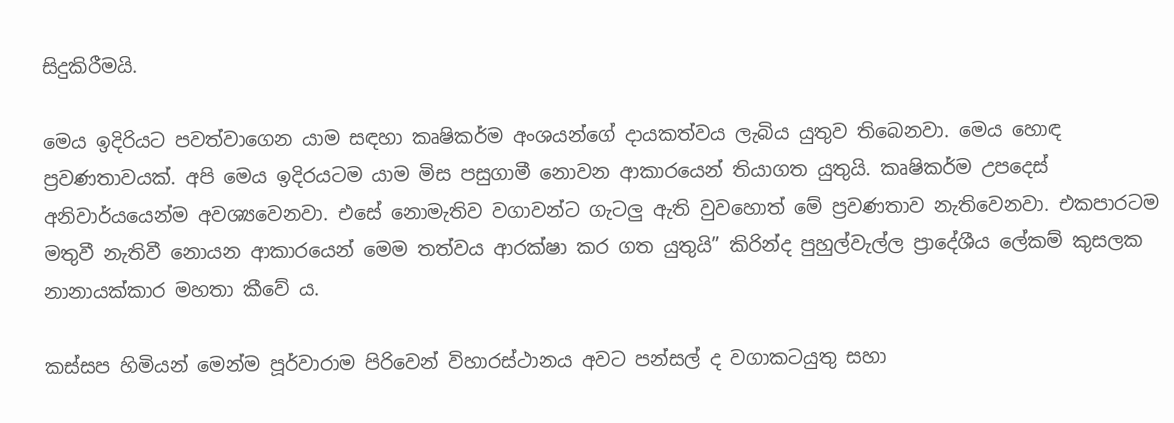සිදුකිරීමයි.

මෙය ඉදිරියට පවත්වාගෙන යාම සඳහා කෘෂිකර්ම අංශයන්ගේ දායකත්වය ලැබිය යුතුව තිබෙනවා. මෙය හොඳ ප්‍රවණතාවයක්. අපි මෙය ඉදිරයටම යාම මිස පසුගාමී නොවන ආකාරයෙන් තියාගත යුතුයි. කෘෂිකර්ම උපදෙස් අනිවාර්යයෙන්ම අවශ්‍යවෙනවා. එසේ නොමැතිව වගාවන්ට ගැටලු ඇති වුවහොත් මේ ප්‍රවණතාව නැතිවෙනවා. එකපාරටම මතුවී නැතිවී නොයන ආකාරයෙන් මෙම තත්වය ආරක්ෂා කර ගත යුතුයි” කිරින්ද පුහුල්වැල්ල ප්‍රාදේශීය ලේකම් කුසලක නානායක්කාර මහතා කීවේ ය.

කස්සප හිමියන් මෙන්ම පූර්වාරාම පිරිවෙන් විහාරස්ථානය අවට පන්සල් ද වගාකටයුතු සහා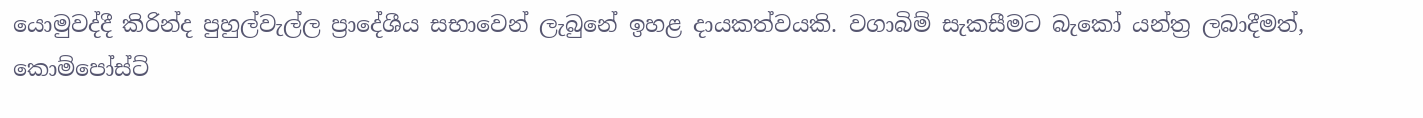යොමුවද්දී කිරින්ද පුහුල්වැල්ල ප්‍රාදේශීය සභාවෙන් ලැබුනේ ඉහළ දායකත්වයකි. වගාබිම් සැකසීමට බැකෝ යන්ත්‍ර ලබාදීමත්, කොම්පෝස්ට්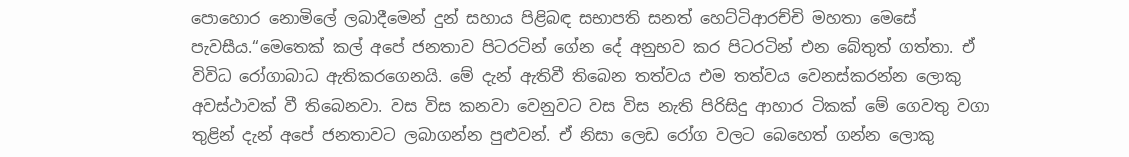පොහොර නොමිලේ ලබාදීමෙන් දුන් සහාය පිළිබඳ සභාපති සනත් හෙට්ටිආරච්චි මහතා මෙසේ පැවසීය.“මෙතෙක් කල් අපේ ජනතාව පිටරටින් ගේන දේ අනුභව කර පිටරටින් එන බේතුත් ගත්තා. ඒ විවිධ රෝගාබාධ ඇතිකරගෙනයි. මේ දැන් ඇතිවී තිබෙන තත්වය එම තත්වය වෙනස්කරන්න ලොකු අවස්ථාවක් වී තිබෙනවා. වස විස කනවා වෙනුවට වස විස නැති පිරිසිදු ආහාර ටිකක් මේ ගෙවතු වගා තුළින් දැන් අපේ ජනතාවට ලබාගන්න පුළුවන්. ඒ නිසා ලෙඩ රෝග වලට බෙහෙත් ගන්න ලොකු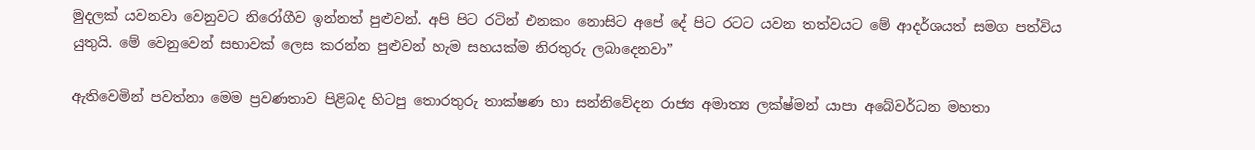මුදලක් යවනවා වෙනුවට නිරෝගීව ඉන්නත් පුළුවන්. අපි පිට රටින් එනකං නොසිට අපේ දේ පිට රටට යවන තත්වයට මේ ආදර්ශයත් සමග පත්විය යුතුයි. මේ වෙනුවෙන් සභාවක් ලෙස කරන්න පුළුවන් හැම සහයක්ම නිරතුරු ලබාදෙනවා”

ඇතිවෙමින් පවත්නා මෙම ප්‍රවණතාව පිළිබද හිටපු තොරතුරු තාක්ෂණ හා සන්නිවේදන රාජ්‍ය අමාත්‍ය ලක්ෂ්මන් යාපා අබේවර්ධන මහතා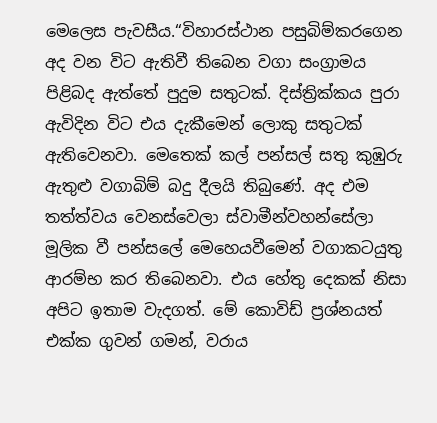මෙලෙස පැවසීය.“විහාරස්ථාන පසුබිම්කරගෙන අද වන විට ඇතිවී තිබෙන වගා සංග්‍රාමය පිළිබද ඇත්තේ පුදුම සතුටක්. දිස්ත්‍රික්කය පුරා ඇවිදින විට එය දැකීමෙන් ලොකු සතුටක් ඇතිවෙනවා. මෙතෙක් කල් පන්සල් සතු කුඹුරු ඇතුළු වගාබිම් බදු දීලයි තිබුණේ. අද එම තත්ත්වය වෙනස්වෙලා ස්වාමීන්වහන්සේලා මූලික වී පන්සලේ මෙහෙයවීමෙන් වගාකටයුතු ආරම්භ කර තිබෙනවා. එය හේතු දෙකක් නිසා අපිට ඉතාම වැදගත්. මේ කොවිඩ් ප්‍රශ්නයත් එක්ක ගුවන් ගමන්, වරාය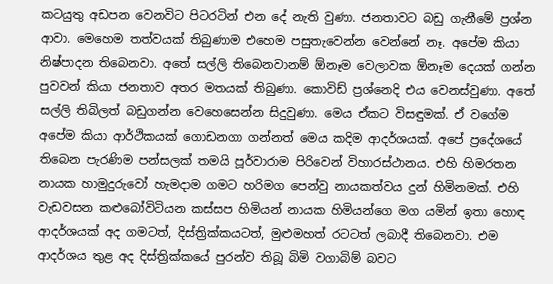කටයුතු අඩපන වෙනවිට පිටරටින් එන දේ නැති වුණා. ජනතාවට බඩු ගැනීමේ ප්‍රශ්න ආවා. මෙහෙම තත්වයක් තිබුණාම එහෙම පසුතැවෙන්න වෙන්නේ නෑ. අපේම කියා නිෂ්පාදන තිබෙනවා. අතේ සල්ලි තිබෙනවානම් ඕනෑම වෙලාවක ඕනෑම දෙයක් ගන්න පුවවන් කියා ජනතාව අතර මතයක් තිබුණා. කොවිඩ් ප්‍රශ්නෙදි එය වෙනස්වුණා. අතේ සල්ලි තිබිලත් බඩුගන්න වෙහෙසෙන්න සිදුවුණා. මෙය ඒකට විසඳුමක්. ඒ වගේම අපේම කියා ආර්ථිකයක් ගොඩනගා ගන්නත් මෙය කදිම ආදර්ශයක්. අපේ ප්‍රදේශයේ තිබෙන පැරණිම පන්සලක් තමයි පූර්වාරාම පිරිවෙන් විහාරස්ථානය. එහි හිමරතන නායක හාමුදුරුවෝ හැමදාම ගමට හරිමග පෙන්වු නායකත්වය දුන් හිමිනමක්. එහි වැඩවසන කළුබෝවිටියන කස්සප හිමියන් නායක හිමියන්ගෙ මග යමින් ඉතා හොඳ ආදර්ශයක් අද ගමටත්, දිස්ත්‍රික්කයටත්, මුළුමහත් රටටත් ලබාදී තිබෙනවා. එම ආදර්ශය තුළ අද දිස්ත්‍රික්කයේ පුරන්ව තිබූ බිමි වගාබිම් බවට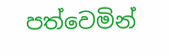පත්වෙමින්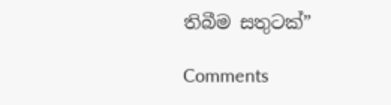තිබීම සතුටක්”

Comments